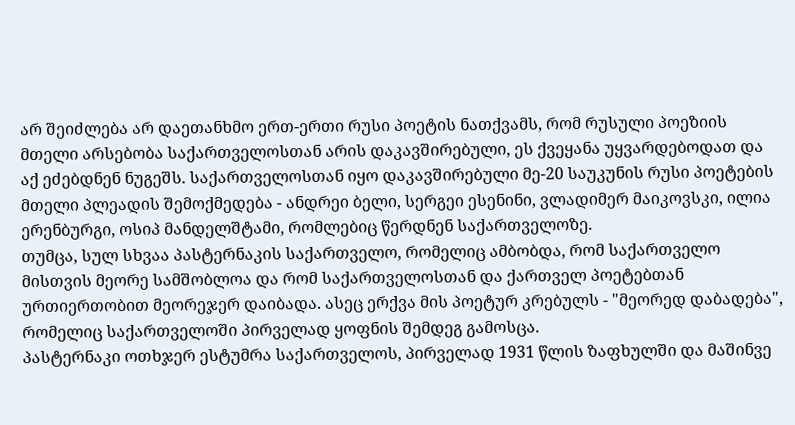არ შეიძლება არ დაეთანხმო ერთ-ერთი რუსი პოეტის ნათქვამს, რომ რუსული პოეზიის მთელი არსებობა საქართველოსთან არის დაკავშირებული, ეს ქვეყანა უყვარდებოდათ და აქ ეძებდნენ ნუგეშს. საქართველოსთან იყო დაკავშირებული მე-20 საუკუნის რუსი პოეტების მთელი პლეადის შემოქმედება - ანდრეი ბელი, სერგეი ესენინი, ვლადიმერ მაიკოვსკი, ილია ერენბურგი, ოსიპ მანდელშტამი, რომლებიც წერდნენ საქართველოზე.
თუმცა, სულ სხვაა პასტერნაკის საქართველო, რომელიც ამბობდა, რომ საქართველო მისთვის მეორე სამშობლოა და რომ საქართველოსთან და ქართველ პოეტებთან ურთიერთობით მეორეჯერ დაიბადა. ასეც ერქვა მის პოეტურ კრებულს - "მეორედ დაბადება", რომელიც საქართველოში პირველად ყოფნის შემდეგ გამოსცა.
პასტერნაკი ოთხჯერ ესტუმრა საქართველოს, პირველად 1931 წლის ზაფხულში და მაშინვე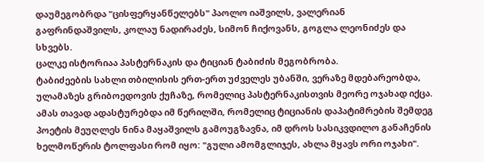დაუმეგობრდა "ცისფერყანწელებს" პაოლო იაშვილს, ვალერიან გაფრინდაშვილს, კოლაუ ნადირაძეს, სიმონ ჩიქოვანს, გოგლა ლეონიძეს და სხვებს.
ცალკე ისტორიაა პასტერნაკის და ტიციან ტაბიძის მეგობრობა.
ტაბიძეების სახლი თბილისის ერთ-ერთ უძველეს უბანში, ვერაზე მდებარეობდა, ულამაზეს გრიბოედოვის ქუჩაზე, რომელიც პასტერნაკისთვის მეორე ოჯახად იქცა. ამას თავად ადასტურებდა იმ წერილში, რომელიც ტიციანის დაპატიმრების შემდეგ პოეტის მეუღლეს ნინა მაყაშვილს გამოუგზავნა, იმ დროს სასიკვდილო განაჩენის ხელმოწერის ტოლფასი რომ იყო: "გული ამომგლიჯეს, ახლა მყავს ორი ოჯახი".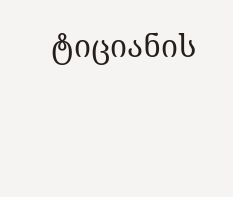ტიციანის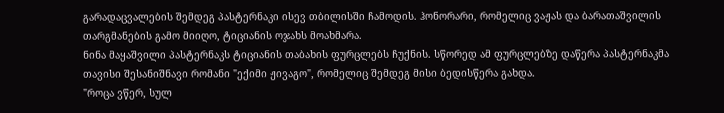გარადაცვალების შემდეგ პასტერნაკი ისევ თბილისში ჩამოდის. ჰონორარი, რომელიც ვაჟას და ბარათაშვილის თარგმანების გამო მიიღო, ტიციანის ოჯახს მოახმარა.
ნინა მაყაშვილი პასტერნაკს ტიციანის თაბახის ფურცლებს ჩუქნის. სწორედ ამ ფურცლებზე დაწერა პასტერნაკმა თავისი შესანიშნავი რომანი "ექიმი ჟივაგო", რომელიც შემდეგ მისი ბედისწერა გახდა.
"როცა ვწერ, სულ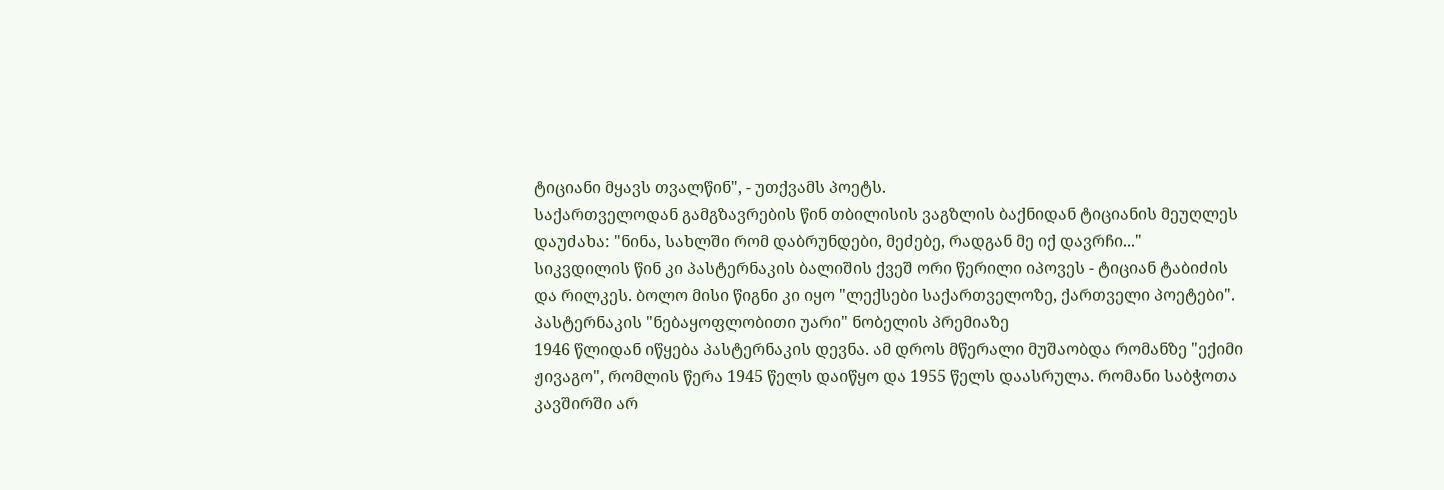ტიციანი მყავს თვალწინ", - უთქვამს პოეტს.
საქართველოდან გამგზავრების წინ თბილისის ვაგზლის ბაქნიდან ტიციანის მეუღლეს დაუძახა: "ნინა, სახლში რომ დაბრუნდები, მეძებე, რადგან მე იქ დავრჩი..."
სიკვდილის წინ კი პასტერნაკის ბალიშის ქვეშ ორი წერილი იპოვეს - ტიციან ტაბიძის და რილკეს. ბოლო მისი წიგნი კი იყო "ლექსები საქართველოზე, ქართველი პოეტები".
პასტერნაკის "ნებაყოფლობითი უარი" ნობელის პრემიაზე
1946 წლიდან იწყება პასტერნაკის დევნა. ამ დროს მწერალი მუშაობდა რომანზე "ექიმი ჟივაგო", რომლის წერა 1945 წელს დაიწყო და 1955 წელს დაასრულა. რომანი საბჭოთა კავშირში არ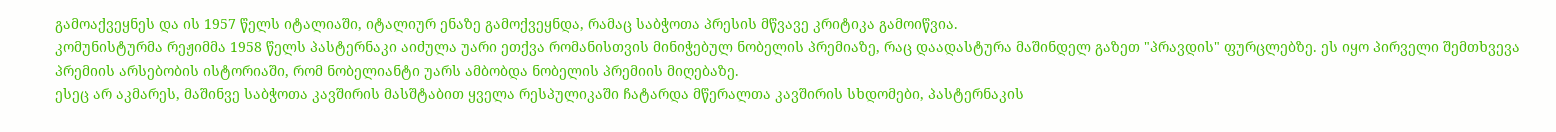გამოაქვეყნეს და ის 1957 წელს იტალიაში, იტალიურ ენაზე გამოქვეყნდა, რამაც საბჭოთა პრესის მწვავე კრიტიკა გამოიწვია.
კომუნისტურმა რეჟიმმა 1958 წელს პასტერნაკი აიძულა უარი ეთქვა რომანისთვის მინიჭებულ ნობელის პრემიაზე, რაც დაადასტურა მაშინდელ გაზეთ "პრავდის" ფურცლებზე. ეს იყო პირველი შემთხვევა პრემიის არსებობის ისტორიაში, რომ ნობელიანტი უარს ამბობდა ნობელის პრემიის მიღებაზე.
ესეც არ აკმარეს, მაშინვე საბჭოთა კავშირის მასშტაბით ყველა რესპულიკაში ჩატარდა მწერალთა კავშირის სხდომები, პასტერნაკის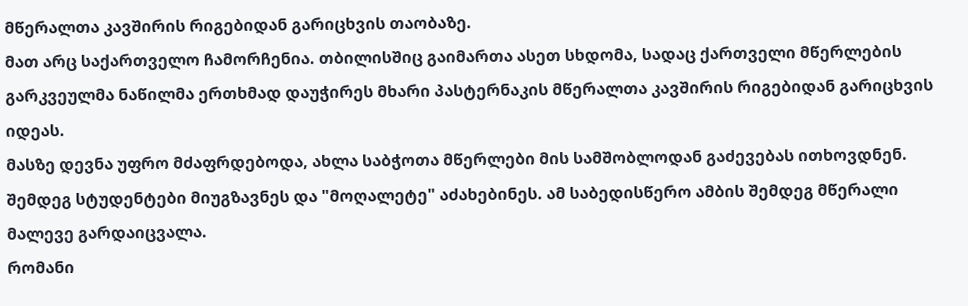მწერალთა კავშირის რიგებიდან გარიცხვის თაობაზე.
მათ არც საქართველო ჩამორჩენია. თბილისშიც გაიმართა ასეთ სხდომა, სადაც ქართველი მწერლების გარკვეულმა ნაწილმა ერთხმად დაუჭირეს მხარი პასტერნაკის მწერალთა კავშირის რიგებიდან გარიცხვის იდეას.
მასზე დევნა უფრო მძაფრდებოდა, ახლა საბჭოთა მწერლები მის სამშობლოდან გაძევებას ითხოვდნენ. შემდეგ სტუდენტები მიუგზავნეს და "მოღალეტე" აძახებინეს. ამ საბედისწერო ამბის შემდეგ მწერალი მალევე გარდაიცვალა.
რომანი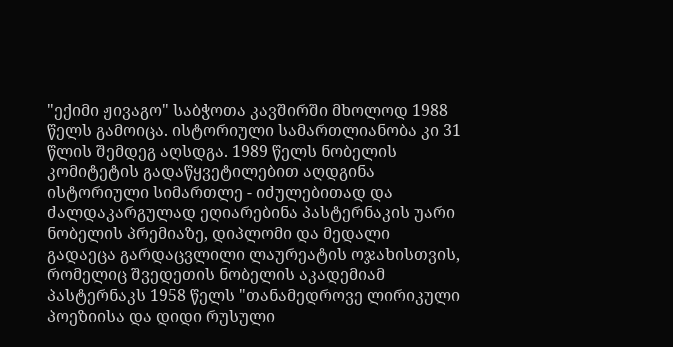"ექიმი ჟივაგო" საბჭოთა კავშირში მხოლოდ 1988 წელს გამოიცა. ისტორიული სამართლიანობა კი 31 წლის შემდეგ აღსდგა. 1989 წელს ნობელის კომიტეტის გადაწყვეტილებით აღდგინა ისტორიული სიმართლე - იძულებითად და ძალდაკარგულად ეღიარებინა პასტერნაკის უარი ნობელის პრემიაზე, დიპლომი და მედალი გადაეცა გარდაცვლილი ლაურეატის ოჯახისთვის, რომელიც შვედეთის ნობელის აკადემიამ პასტერნაკს 1958 წელს "თანამედროვე ლირიკული პოეზიისა და დიდი რუსული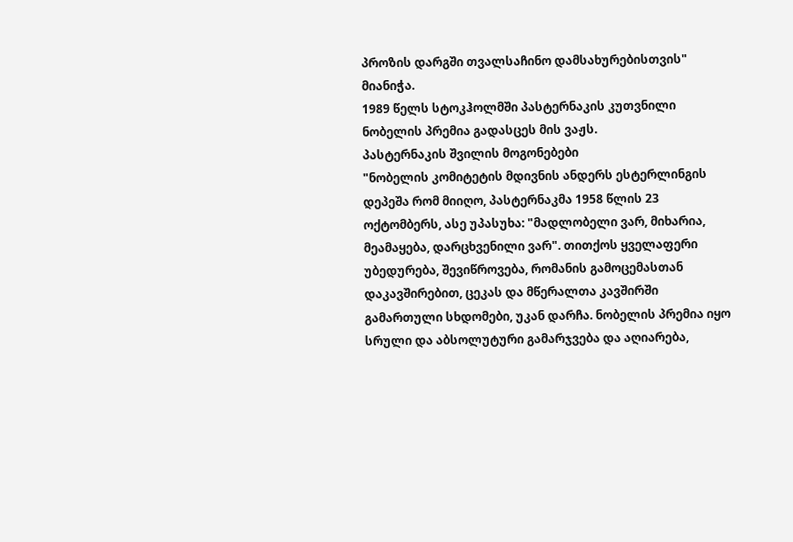პროზის დარგში თვალსაჩინო დამსახურებისთვის" მიანიჭა.
1989 წელს სტოკჰოლმში პასტერნაკის კუთვნილი ნობელის პრემია გადასცეს მის ვაჟს.
პასტერნაკის შვილის მოგონებები
"ნობელის კომიტეტის მდივნის ანდერს ესტერლინგის დეპეშა რომ მიიღო, პასტერნაკმა 1958 წლის 23 ოქტომბერს, ასე უპასუხა: "მადლობელი ვარ, მიხარია, მეამაყება, დარცხვენილი ვარ". თითქოს ყველაფერი უბედურება, შევიწროვება, რომანის გამოცემასთან დაკავშირებით, ცეკას და მწერალთა კავშირში გამართული სხდომები, უკან დარჩა. ნობელის პრემია იყო სრული და აბსოლუტური გამარჯვება და აღიარება,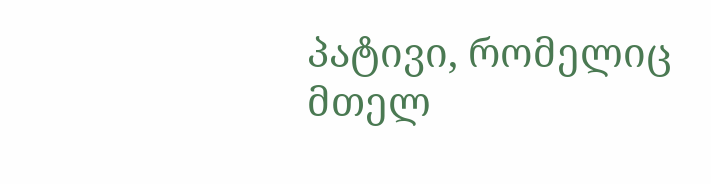პატივი, რომელიც მთელ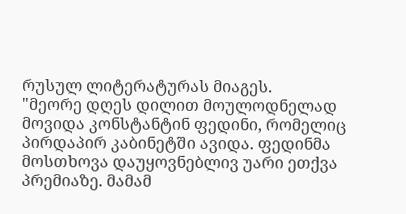რუსულ ლიტერატურას მიაგეს.
"მეორე დღეს დილით მოულოდნელად მოვიდა კონსტანტინ ფედინი, რომელიც პირდაპირ კაბინეტში ავიდა. ფედინმა მოსთხოვა დაუყოვნებლივ უარი ეთქვა პრემიაზე. მამამ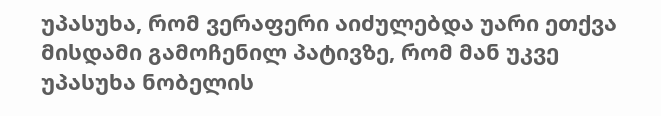უპასუხა, რომ ვერაფერი აიძულებდა უარი ეთქვა მისდამი გამოჩენილ პატივზე, რომ მან უკვე უპასუხა ნობელის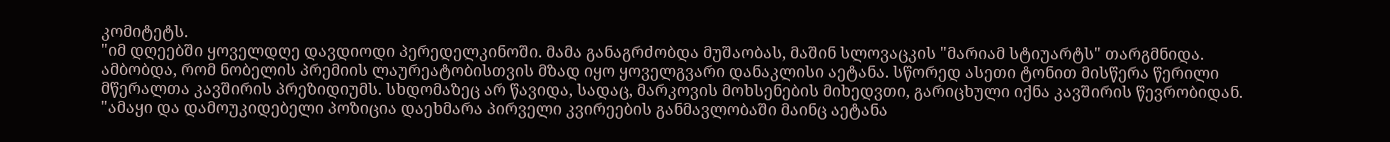კომიტეტს.
"იმ დღეებში ყოველდღე დავდიოდი პერედელკინოში. მამა განაგრძობდა მუშაობას, მაშინ სლოვაცკის "მარიამ სტიუარტს" თარგმნიდა. ამბობდა, რომ ნობელის პრემიის ლაურეატობისთვის მზად იყო ყოველგვარი დანაკლისი აეტანა. სწორედ ასეთი ტონით მისწერა წერილი მწერალთა კავშირის პრეზიდიუმს. სხდომაზეც არ წავიდა, სადაც, მარკოვის მოხსენების მიხედვთი, გარიცხული იქნა კავშირის წევრობიდან.
"ამაყი და დამოუკიდებელი პოზიცია დაეხმარა პირველი კვირეების განმავლობაში მაინც აეტანა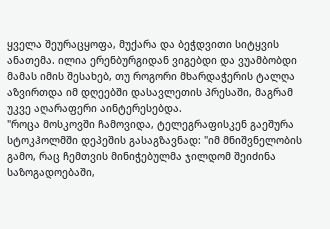ყველა შეურაცყოფა, მუქარა და ბეჭდვითი სიტყვის ანათემა. ილია ერენბურგიდან ვიგებდი და ვუამბობდი მამას იმის შესახებ, თუ როგორი მხარდაჭერის ტალღა აზვირთდა იმ დღეებში დასავლეთის პრესაში, მაგრამ უკვე აღარაფერი აინტერესებდა.
"როცა მოსკოვში ჩამოვიდა, ტელეგრაფისკენ გაეშურა სტოკჰოლმში დეპეშის გასაგზავნად: "იმ მნიშვნელობის გამო, რაც ჩემთვის მინიჭებულმა ჯილდომ შეიძინა საზოგადოებაში,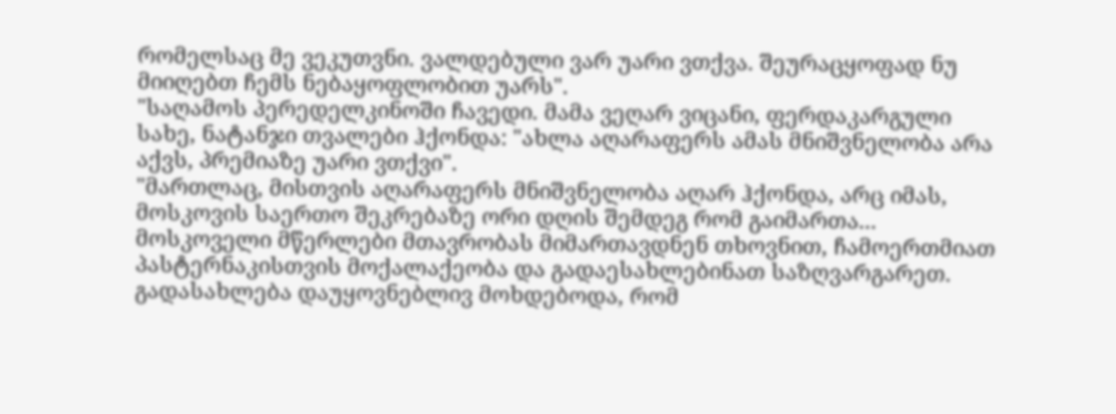რომელსაც მე ვეკუთვნი. ვალდებული ვარ უარი ვთქვა. შეურაცყოფად ნუ მიიღებთ ჩემს ნებაყოფლობით უარს".
"საღამოს პერედელკინოში ჩავედი. მამა ვეღარ ვიცანი, ფერდაკარგული სახე, ნატანჯი თვალები ჰქონდა: "ახლა აღარაფერს ამას მნიშვნელობა არა აქვს, პრემიაზე უარი ვთქვი".
"მართლაც, მისთვის აღარაფერს მნიშვნელობა აღარ ჰქონდა, არც იმას, მოსკოვის საერთო შეკრებაზე ორი დღის შემდეგ რომ გაიმართა... მოსკოველი მწერლები მთავრობას მიმართავდნენ თხოვნით, ჩამოერთმიათ პასტერნაკისთვის მოქალაქეობა და გადაესახლებინათ საზღვარგარეთ. გადასახლება დაუყოვნებლივ მოხდებოდა, რომ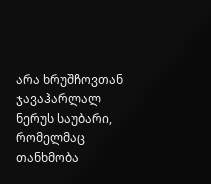არა ხრუშჩოვთან ჯავაჰარლალ ნერუს საუბარი, რომელმაც თანხმობა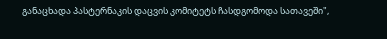განაცხადა პასტერნაკის დაცვის კომიტეტს ჩასდგომოდა სათავეში",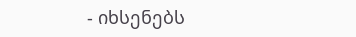- იხსენებს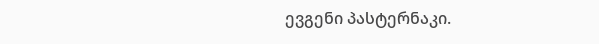ევგენი პასტერნაკი.